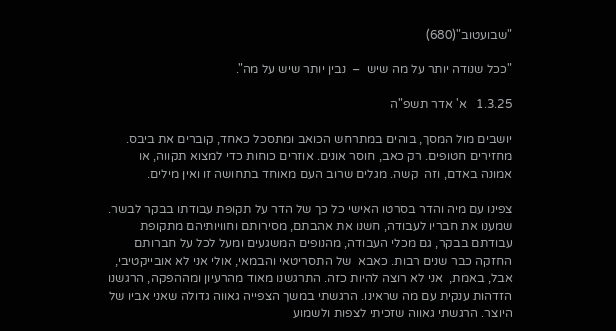"שבועטוב"(680)

"ככל שנודה יותר על מה שיש  –  נבין יותר שיש על מה".

1.3.25   א' אדר תשפ"ה

יושבים מול המסך, בוהים במתרחש הכואב ומתסכל כאחד, קוברים את ביבס. מחזירים חטופים. רק כאב, חוסר אונים. אוזרים כוחות כדי למצוא תקווה, או אמונה באדם, וזה  קשה. מגלים שרוב העם מאוחד בתחושה זו ואין מילים.

צפינו עם מיה והדר בסרטו האישי כל כך של הדר על תקופת עבודתו בבקר לבשר. שמענו את חבריו לעבודה, חשנו את אהבתם, מסירותם וחוויותיהם מתקופת עבודתם בבקר, גם מכלי העבודה, מהנופים המשגעים ומעל לכל על חברותם החזקה כבר שנים רבות. כאבא  של התסריטאי והבמאי, אולי אני לא אובייקטיבי, אבל, באמת,  אני לא רוצה להיות כזה. התרגשנו מאוד מהרעיון ומההפקה, הרגשנו הזדהות ענקית עם מה שראינו. הרגשתי במשך הצפייה גאווה גדולה שאני אביו של היוצר. הרגשתי גאווה שזכיתי לצפות ולשמוע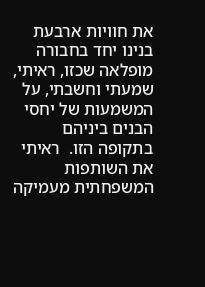את חוויות ארבעת בנינו יחד בחבורה מופלאה שכזו, ראיתי, שמעתי וחשבתי, על המשמעות של יחסי הבנים ביניהם בתקופה הזו.  ראיתי את השותפות המשפחתית מעמיקה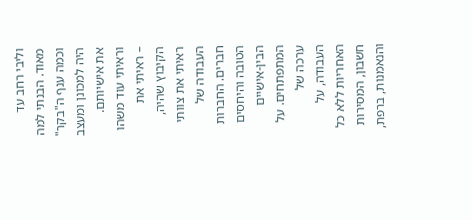וליבי רחב עד מאוד. הבנתי למה וכמה ענף ה"בקר" היה למכונן ומעצב את אישיותם. וראיתי עוד משהו – ראיתי את הקיבוץ שהיה, ראיתי את צוותי העבודה של חברים. החברות הטובה והיחסים הבין-אישיים המתפתחים. על ערכה של העבודה, על האחריות ללא כל חשבון, המסירות והנאמנות, ברפת,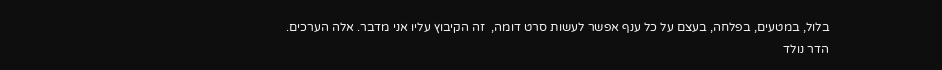בלול, במטעים, בפלחה, בעצם על כל ענף אפשר לעשות סרט דומה,  זה הקיבוץ עליו אני מדבר. אלה הערכים.
הדר נולד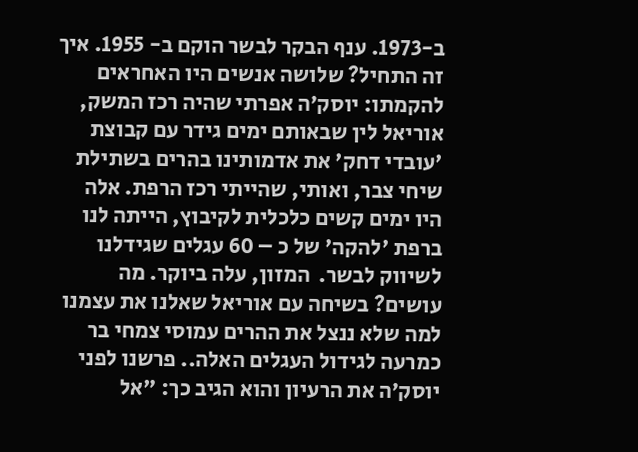ב-1973. ענף הבקר לבשר הוקם ב- 1955. איך זה התחיל? שלושה אנשים היו האחראים להקמתו: יוסק׳ה אפרתי שהיה רכז המשק, אוריאל לין שבאותם ימים גידר עם קבוצת 'עובדי דחק' את אדמותינו בהרים בשתילת שיחי צבר, ואותי, שהייתי רכז הרפת. אלה היו ימים קשים כלכלית לקיבוץ, הייתה לנו ברפת 'להקה' של כ – 60 עגלים שגידלנו לשיווק לבשר.  המזון, עלה ביוקר. מה עושים? בשיחה עם אוריאל שאלנו את עצמנו למה שלא ננצל את ההרים עמוסי צמחי בר כמרעה לגידול העגלים האלה.. פרשנו לפני יוסק׳ה את הרעיון והוא הגיב כך: "אל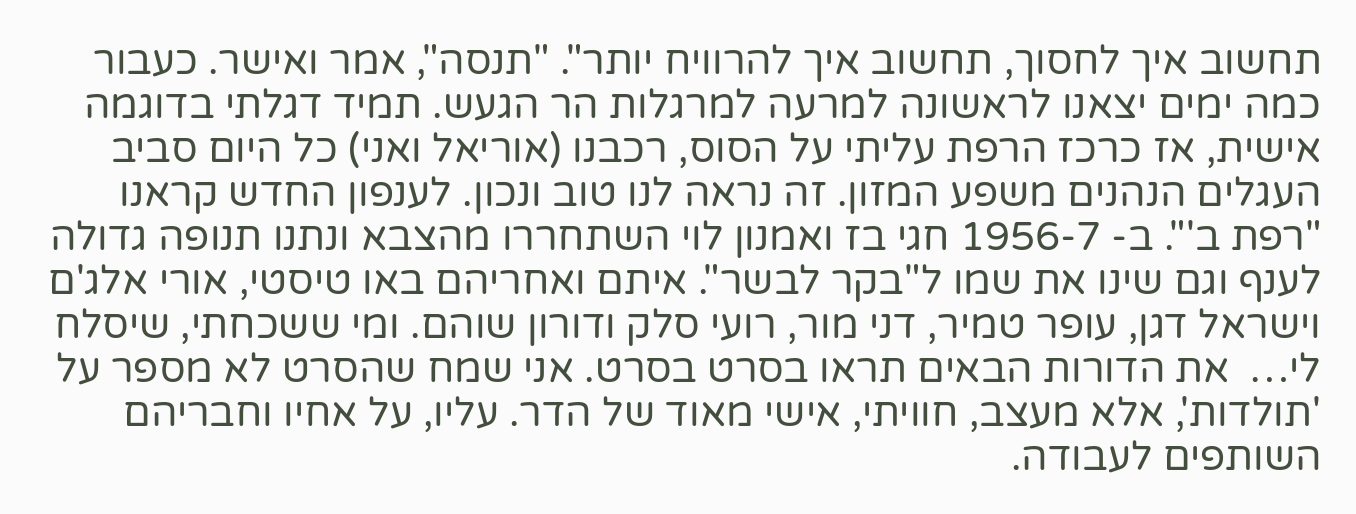תחשוב איך לחסוך, תחשוב איך להרוויח יותר". "תנסה", אמר ואישר. כעבור כמה ימים יצאנו לראשונה למרעה למרגלות הר הגעש. תמיד דגלתי בדוגמה אישית, אז כרכז הרפת עליתי על הסוס, רכבנו (אוריאל ואני) כל היום סביב העגלים הנהנים משפע המזון. זה נראה לנו טוב ונכון. לענפון החדש קראנו "רפת ב'". ב- 1956-7 חגי בז ואמנון לוי השתחררו מהצבא ונתנו תנופה גדולה לענף וגם שינו את שמו ל"בקר לבשר". איתם ואחריהם באו טיסטי, אורי אלג'ם וישראל דגן, עופר טמיר, דני מור, רועי סלק ודורון שוהם. ומי ששכחתי, שיסלח לי…  את הדורות הבאים תראו בסרט בסרט. אני שמח שהסרט לא מספר על 'תולדות', אלא מעצב, חוויתי, אישי מאוד של הדר. עליו, על אחיו וחבריהם השותפים לעבודה.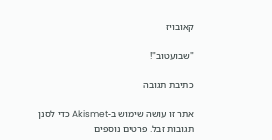קאובויז

"שבועטוב"!

כתיבת תגובה

אתר זו עושה שימוש ב-Akismet כדי לסנן תגובות זבל. פרטים נוספים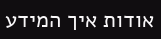אודות איך המידע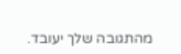מהתגובה שלך יעובד.